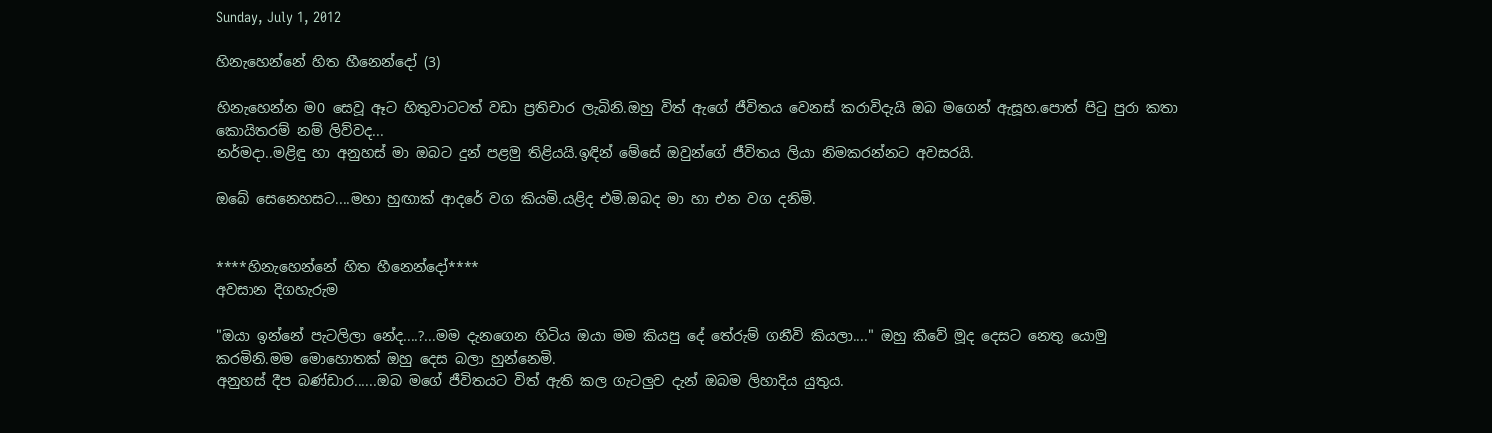Sunday, July 1, 2012

හිනැහෙන්නේ හිත හීනෙන්දෝ (3)

හිනැහෙන්න ම0 සෙවූ ඈට හිතුවාටටත් වඩා ප්‍රතිචාර ලැබිනි.ඔහු විත් ඇගේ ජීවිතය වෙනස් කරාවිදැයි ඔබ මගෙන් ඇසූහ.පොත් පිටු පුරා කතා කොයිතරම් නම් ලිව්වද...
නර්මදා..මළිඳු හා අනුහස් මා ඔබට දුන් පළමු තිළියයි.ඉඳින් මේසේ ඔවුන්ගේ ජීවිතය ලියා නිමකරන්නට අවසරයි.

ඔබේ සෙනෙහසට....මහා හුඟාක් ආදරේ වග කියමි.යළිද එමි.ඔබද මා හා එන වග දනිමි.


****හිනැහෙන්නේ හිත හීනෙන්දෝ****
අවසාන දිගහැරුම

"ඔයා ඉන්නේ පැටලිලා නේද....?...මම දැනගෙන හිටිය ඔයා මම කියපු දේ තේරුම් ගනීවි කියලා...." ඔහු කීවේ මූද දෙසට නෙතු යොමු කරමිනි.මම මොහොතක් ඔහු දෙස බලා හුන්නෙමි.
අනුහස් දීප බණ්ඩාර......ඔබ මගේ ජීවිතයට විත් ඇති කල ගැටලුව දැන් ඔබම ලිහාදිය යුතුය.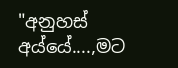"අනුහස් අය්යේ....,මට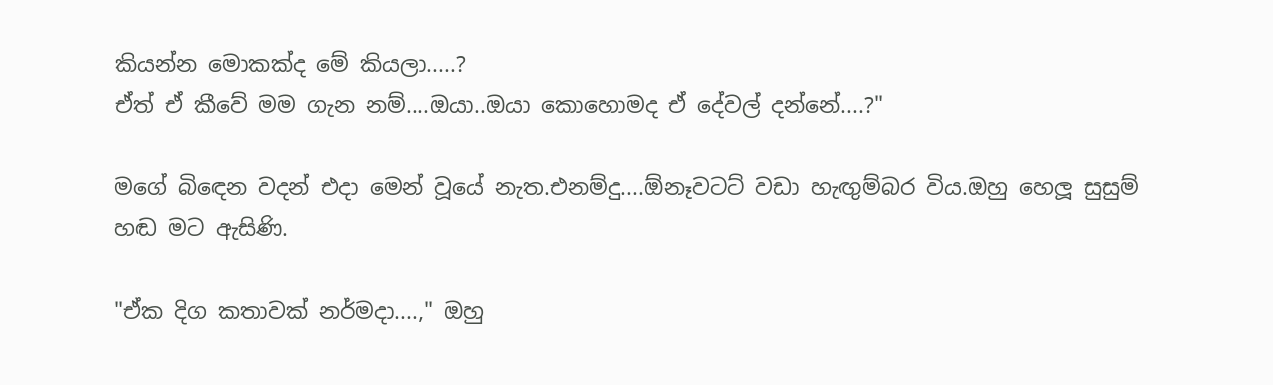කියන්න මොකක්ද මේ කියලා.....?
ඒත් ඒ කීවේ මම ගැන නම්....ඔයා..ඔයා කොහොමද ඒ දේවල් දන්නේ....?"

මගේ බිඳෙන වදන් එදා මෙන් වූයේ නැත.එනම්දු....ඕනෑවටට් වඩා හැඟුම්බර විය.ඔහු හෙලූ සුසුම් හඬ මට ඇසිණි.

"ඒක දිග කතාවක් නර්මදා....," ඔහු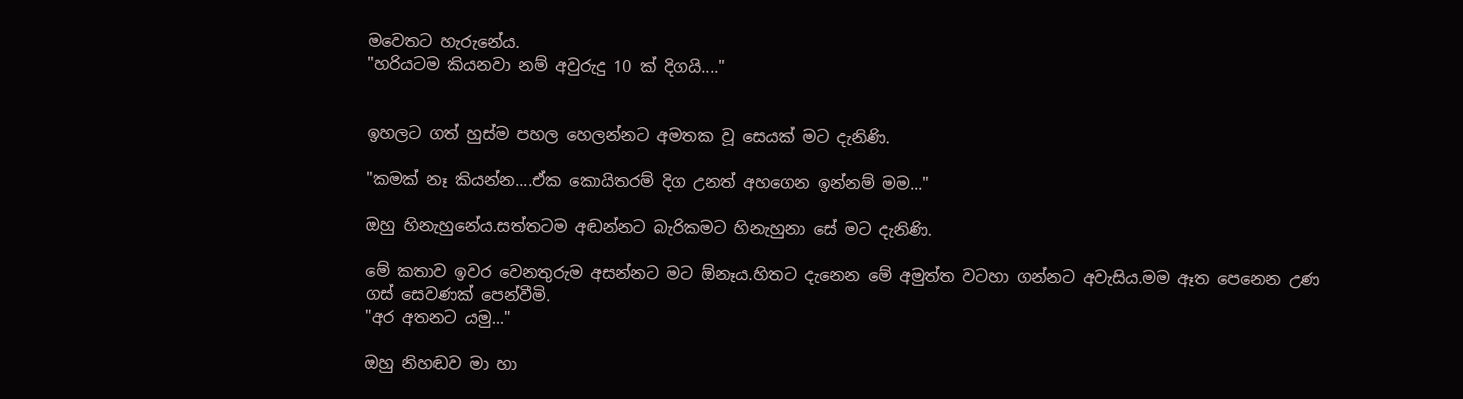මවෙතට හැරුනේය.
"හරියටම කියනවා නම් අවුරුදු 10 ක් දිගයි...."


ඉහලට ගත් හුස්ම පහල හෙලන්නට අමතක වූ සෙයක් මට දැනිණි.

"කමක් නෑ කියන්න....ඒක කොයිතරම් දිග උනත් අහගෙන ඉන්නම් මම..."

ඔහු හිනැහුනේය.සත්තටම අඬන්නට බැරිකමට හිනැහුනා සේ මට දැනිණි.

මේ කතාව ඉවර වෙනතුරුම අසන්නට මට ඕනෑය.හිතට දැනෙන මේ අමුත්ත වටහා ගන්නට අවැසිය.මම ඈත පෙනෙන උණ ගස් සෙවණක් පෙන්වීමි.
"අර අතනට යමු..."

ඔහු නිහඬව මා හා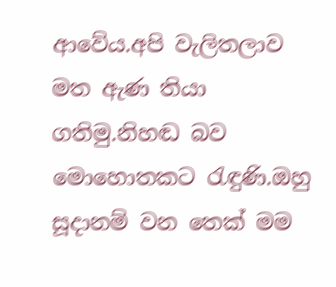ආවේය.අපි වැලිතලාව මත ඇණ තියා ගතිමු.නිහඬ බව මොහොතකට රැඳුණි.ඔහු සූදානම් වන තෙක් මම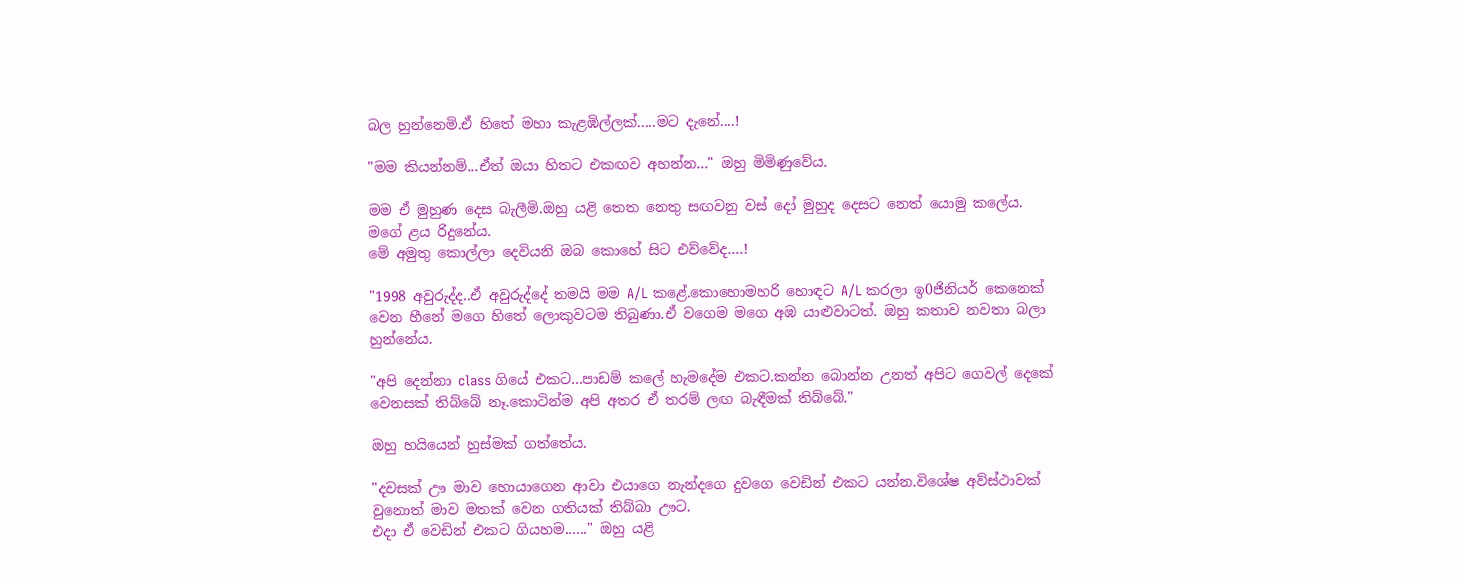බල හුන්නෙමි.ඒ හිතේ මහා කැළඹිල්ලක්.....මට දැනේ....!

"මම කියන්නම්...ඒත් ඔයා හිතට එකඟව අහන්න..." ඔහු මිමිණුවේය.

මම ඒ මුහුණ දෙස බැලීමි.ඔහු යළි තෙත නෙතු සඟවනු වස් දෝ මුහුද දෙසට නෙත් යොමු කලේය.
මගේ ළය රිදුනේය.
මේ අමුතු කොල්ලා දෙවියනි ඔබ කොහේ සිට එව්වේද....!

"1998 අවුරුද්ද..ඒ අවුරුද්දේ තමයි මම A/L කළේ.කොහොමහරි හොඳට A/L කරලා ඉ0ජිනියර් කෙනෙක් වෙන හීනේ මගෙ හිතේ ලොකුවටම තිබුණා.ඒ වගෙම මගෙ අඹ යාළුවාටත්. ඔහු කතාව නවතා බලා හුන්නේය.

"අපි දෙන්නා class ගියේ එකට...පාඩම් කලේ හැමදේම එකට.කන්න බොන්න උනත් අපිට ගෙවල් දෙකේ වෙනසක් තිබ්බේ නෑ.කොටින්ම අපි අතර ඒ තරම් ලඟ බැඳීමක් තිබ්බේ."

ඔහු හයියෙන් හුස්මක් ගත්තේය.

"දවසක් ඌ මාව හොයාගෙන ආවා එයාගෙ නැන්දගෙ දුවගෙ වෙඩින් එකට යන්න.විශේෂ අව්ස්ථාවක් වුනොත් මාව මතක් වෙන ගතියක් තිබ්බා ඌට.
එදා ඒ වෙඩින් එකට ගියහම......" ඔහු යළි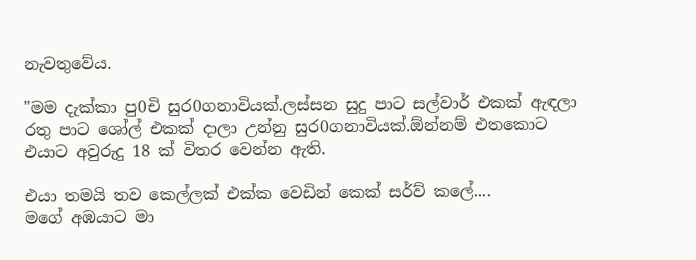නැවතුවේය.

"මම දැක්කා පු0චි සුර0ගනාවියක්.ලස්සන සුදු පාට සල්වාර් එකක් ඇඳලා රතු පාට ශෝල් එකක් දාලා උන්නු සුර0ගනාවියක්.ඕන්නම් එතකොට එයාට අවුරුදු 18 ක් විතර වෙන්න ඇති.

එයා තමයි තව කෙල්ලක් එක්ක වෙඩින් කෙක් සර්ව් කලේ....
මගේ අඹයාට මා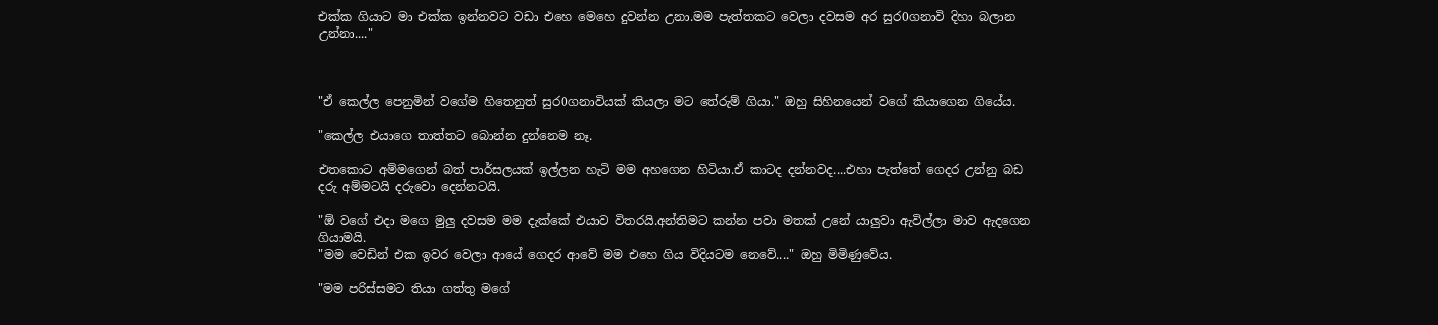එක්ක ගියාට මා එක්ක ඉන්නවට වඩා එහෙ මෙහෙ දුවන්න උනා.මම පැත්තකට වෙලා දවසම අර සුර0ගනාවි දිහා බලාන උන්නා...."



"ඒ කෙල්ල පෙනුමින් වගේම හිතෙනුත් සුර0ගනාවියක් කියලා මට තේරුම් ගියා." ඔහු සිහිනයෙන් වගේ කියාගෙන ගියේය.

"කෙල්ල එයාගෙ තාත්තට බොන්න දුන්නෙම නෑ.

එතකොට අම්මගෙන් බත් පාර්සලයක් ඉල්ලන හැටි මම අහගෙන හිටියා.ඒ කාටද දන්නවද....එහා පැත්තේ ගෙදර උන්නු බඩ දරු අම්මටයි දරුවො දෙන්නටයි.

"ඕ වගේ එදා මගෙ මුලු දවසම මම දැක්කේ එයාව විතරයි.අන්තිමට කන්න පවා මතක් උනේ යාලුවා ඇවිල්ලා මාව ඇදගෙන ගියාමයි.
"මම වෙඩින් එක ඉවර වෙලා ආයේ ගෙදර ආවේ මම එහෙ ගිය විදියටම නෙවේ...." ඔහු මිමිණුවේය.

"මම පරිස්සමට තියා ගත්තු මගේ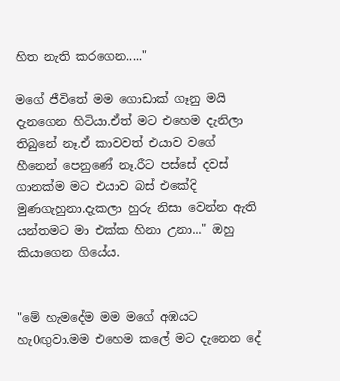හිත නැති කරගෙන....."

මගේ ජීවිතේ මම ගොඩාක් ගෑනු මයි දැනගෙන හිටියා.ඒත් මට එහෙම දැනිලා තිබුනේ නෑ.ඒ කාවවත් එයාව වගේ හීනෙන් පෙනුණේ නෑ.රීට පස්සේ දවස් ගානක්ම මට එයාව බස් එකේදි මුණගැහුනා.දැකලා හුරු නිසා වෙන්න ඇති යන්තමට මා එක්ක හිනා උනා..." ඔහු කියාගෙන ගියේය.


"මේ හැමදේම මම මගේ අඹයට හැ0ඟුවා.මම එහෙම කලේ මට දැනෙන දේ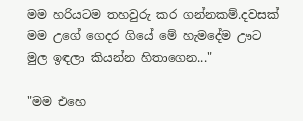මම හරියටම තහවුරු කර ගන්නකම්.දවසක් මම උගේ ගෙදර ගියේ මේ හැමදේම ඌට මුල ඉඳලා කියන්න හිතාගෙන..."

"මම එහෙ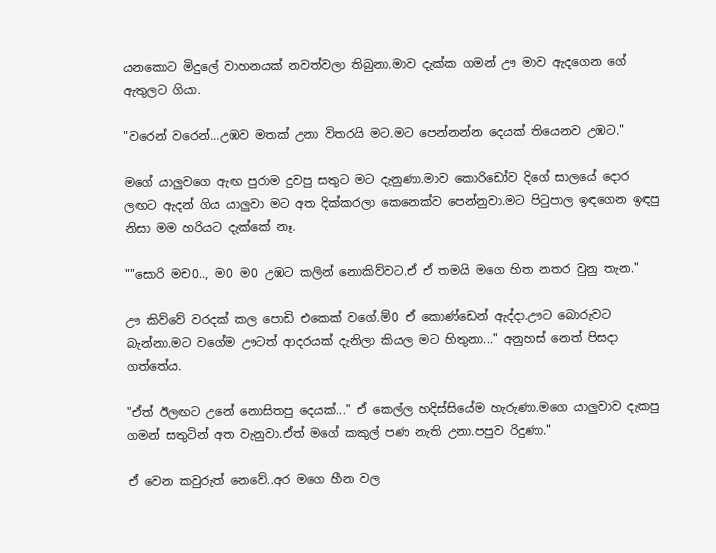යනකොට මිදුලේ වාහනයක් නවත්වලා තිබුනා.මාව දැක්ක ගමන් ඌ මාව ඇදගෙන ගේ ඇතුලට ගියා.

"වරෙන් වරෙන්...උඹව මතක් උනා විතරයි මට.මට පෙන්නන්න දෙයක් තියෙනව උඹට."

මගේ යාලුවගෙ ඇඟ පුරාම දුවපු සතුට මට දැනුණා.මාව කොරිඩෝව දිගේ සාලයේ දොර ලඟට ඇදන් ගිය යාලුවා මට අත දික්කරලා කෙනෙක්ව පෙන්නුවා.මට පිටුපාල ඉඳගෙන ඉඳපු නිසා මම හරියට දැක්කේ නෑ.

""සොරි මච0.., ම0 ම0 උඹට කලින් නොකිව්වට.ඒ ඒ තමයි මගෙ හිත නතර වුනු තැන."

ඌ කිව්වේ වරදක් කල පොඩි එකෙක් වගේ.ම්0 ඒ කොණ්ඩෙන් ඇද්දා.ඌට බොරුවට බැන්නා.මට වගේම ඌටත් ආදරයක් දැනිලා කියල මට හිතුනා..." අනුහස් නෙත් පිසදා ගත්තේය.

"ඒත් ඊලඟට උනේ නොසිතපු දෙයක්..." ඒ කෙල්ල හදිස්සියේම හැරුණා.මගෙ යාලුවාව දැකපු ගමන් සතුටින් අත වැනුවා.ඒත් මගේ කකුල් පණ නැති උනා.පපුව රිදුණා."

ඒ වෙන කවුරුත් නෙවේ..අර මගෙ හීන වල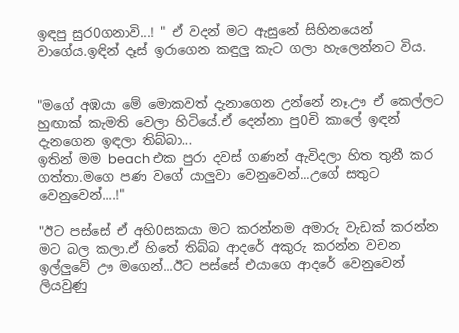ඉඳපු සුර0ගනාවි...! " ඒ වදන් මට ඇසුනේ සිහිනයෙන් වාගේය.ඉඳින් දෑස් ඉරාගෙන කඳුලු කැට ගලා හැලෙන්නට විය.


"මගේ අඹයා මේ මොකවත් දැනාගෙන උන්නේ නෑ.ඌ ඒ කෙල්ලට හුඟාක් කැමති වෙලා හිටියේ.ඒ දෙන්නා පු0චි කාලේ ඉඳන් දැනගෙන ඉඳලා තිබ්බා...
ඉතින් මම beach එක පුරා දවස් ගණන් ඇවිදලා හිත තුනී කර ගත්තා.මගෙ පණ වගේ යාලුවා වෙනුවෙන්...උගේ සතුට වෙනුවෙන්....!"

"ඊට පස්සේ ඒ අහි0සකයා මට කරන්නම අමාරු වැඩක් කරන්න මට බල කලා.ඒ හිතේ තිබ්බ ආදරේ අකුරු කරන්න වචන ඉල්ලුවේ ඌ මගෙන්...ඊට පස්සේ එයාගෙ ආදරේ වෙනුවෙන් ලියවුණු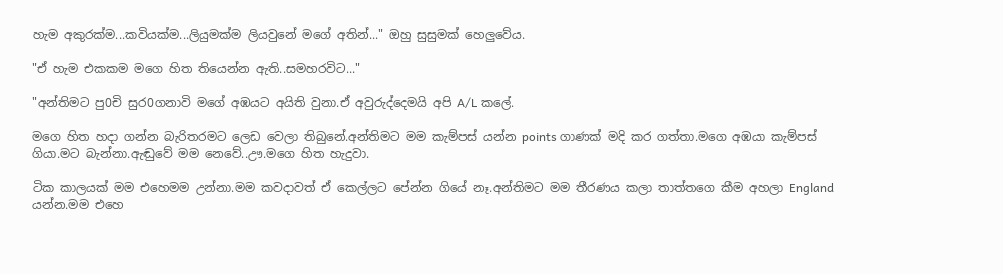හැම අකුරක්ම...කවියක්ම...ලියුමක්ම ලියවුනේ මගේ අතින්..." ඔහු සුසුමක් හෙලුවේය.

"ඒ හැම එකකම මගෙ හිත තියෙන්න ඇති..සමහරවිට..."

"අන්තිමට පු0චි සුර0ගනාවි මගේ අඹයට අයිති වුනා.ඒ අවුරුද්දෙමයි අපි A/L කලේ.

මගෙ හිත හදා ගන්න බැරිතරමට ලෙඩ වෙලා තිබුනේ.අන්තිමට මම කැම්පස් යන්න points ගාණක් මදි කර ගත්තා.මගෙ අඹයා කැම්පස් ගියා.මට බැන්නා.ඇඬුවේ මම නෙවේ..ඌ.මගෙ හිත හැදුවා.

ටික කාලයක් මම එහෙමම උන්නා.මම කවදාවත් ඒ කෙල්ලට පේන්න ගියේ නෑ.අන්තිමට මම තීරණය කලා තාත්තගෙ කීම අහලා England යන්න.මම එහෙ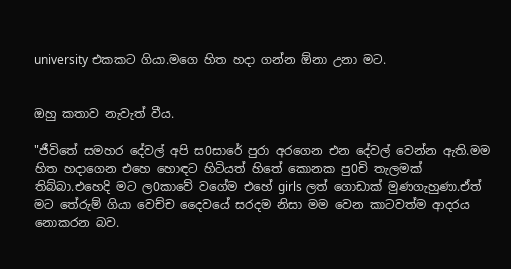university එකකට ගියා.මගෙ හිත හදා ගන්න ඕනා උනා මට.


ඔහු කතාව නැවැත් වීය.

"ජීවිතේ සමහර දේවල් අපි ස0සාරේ පුරා අරගෙන එන දේවල් වෙන්න ඇති.මම හිත හදාගෙන එහෙ හොඳට හිටියත් හිතේ කොනක පු0චි තැලමක් තිබ්බා.එහෙදි මට ල0කාවේ වගේම එහේ girls ලත් ගොඩාක් මුණගැහුණා.ඒත් මට තේරුම් ගියා වෙච්ච දෛවයේ සරදම නිසා මම වෙන කාටවත්ම ආදරය නොකරන බව.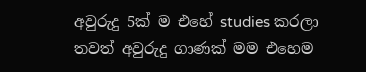අවුරුදු 5ක් ම එහේ studies කරලා තවත් අවුරුදු ගාණක් මම එහෙම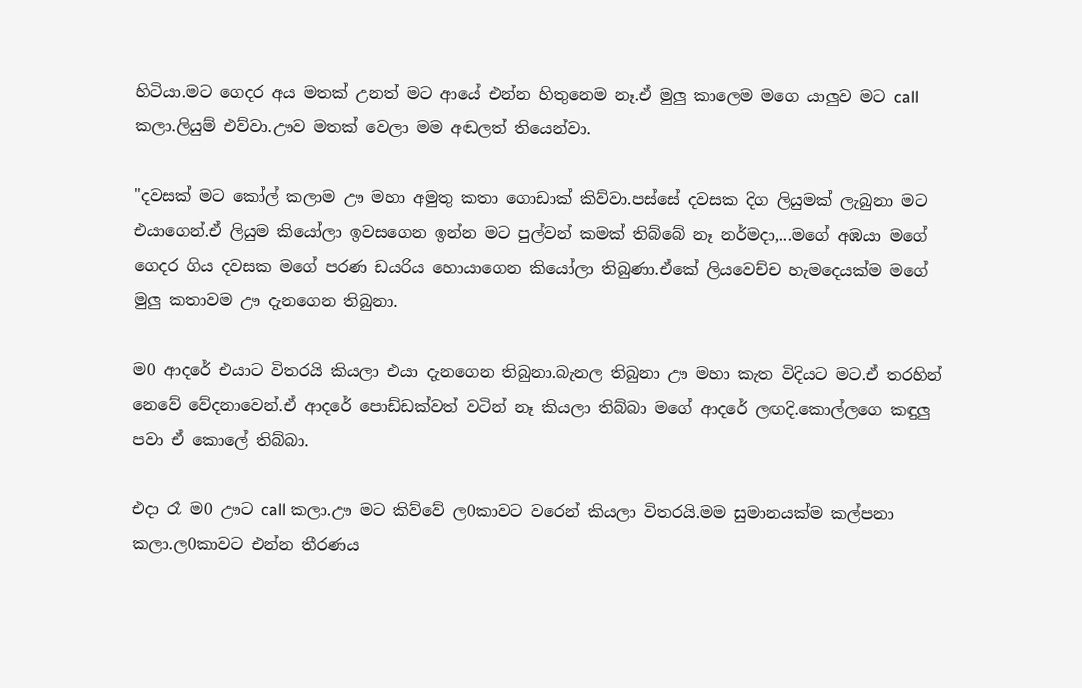හිටියා.මට ගෙදර අය මතක් උනත් මට ආයේ එන්න හිතුනෙම නෑ.ඒ මුලු කාලෙම මගෙ යාලුව මට call කලා.ලියුම් එව්වා.ඌව මතක් වෙලා මම අඬලත් තියෙන්වා.

"දවසක් මට කෝල් කලාම ඌ මහා අමුතු කතා ගොඩාක් කිව්වා.පස්සේ දවසක දිග ලියුමක් ලැබුනා මට එයාගෙන්.ඒ ලියුම කියෝලා ඉවසගෙන ඉන්න මට පුල්වන් කමක් තිබ්බේ නෑ නර්මදා,...මගේ අඹයා මගේ ගෙදර ගිය දවසක මගේ පරණ ඩයරිය හොයාගෙන කියෝලා තිබුණා.ඒකේ ලියවෙච්ච හැමදෙයක්ම මගේ මුලු කතාවම ඌ දැනගෙන තිබුනා.

ම0 ආදරේ එයාට විතරයි කියලා එයා දැනගෙන තිබුනා.බැනල තිබුනා ඌ මහා කැත විදියට මට.ඒ තරහින් නෙවේ වේදනාවෙන්.ඒ ආදරේ පොඩ්ඩක්වත් වටින් නෑ කියලා තිබ්බා මගේ ආදරේ ලඟදි.කොල්ලගෙ කඳුලු පවා ඒ කොලේ තිබ්බා.

එදා රෑ ම0 ඌට call කලා.ඌ මට කිව්වේ ල0කාවට වරෙන් කියලා විතරයි.මම සුමානයක්ම කල්පනා කලා.ල0කාවට එන්න තීරණය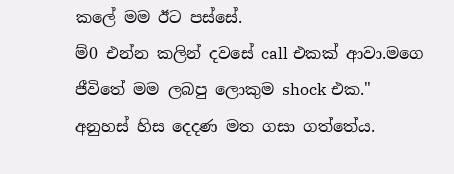කලේ මම ඊට පස්සේ.
ම්0 එන්න කලින් දවසේ call එකක් ආවා.මගෙ ජීවිතේ මම ලබපු ලොකුම shock එක." අනුහස් හිස දෙදණ මත ගසා ගත්තේය.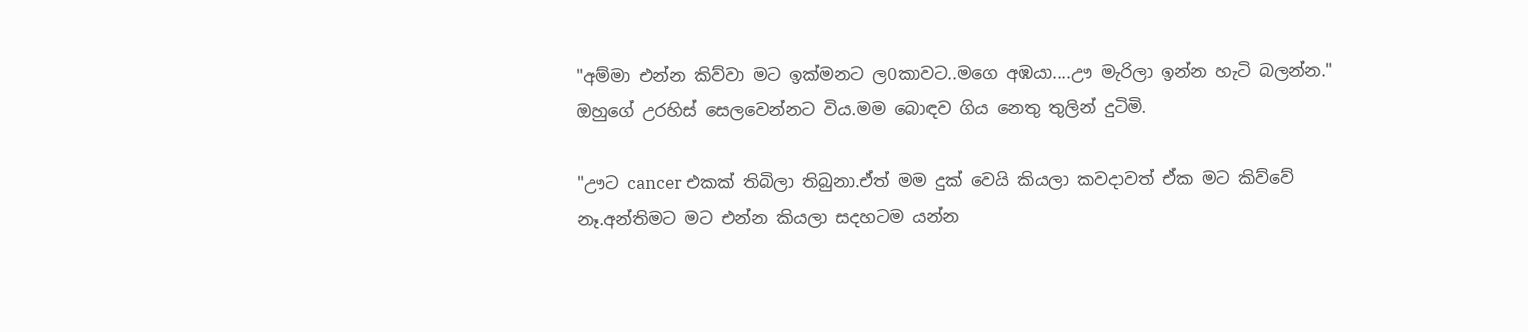"අම්මා එන්න කිව්වා මට ඉක්මනට ල0කාවට..මගෙ අඹයා....ඌ මැරිලා ඉන්න හැටි බලන්න." ඔහුගේ උරහිස් සෙලවෙන්නට විය.මම බොඳව ගිය නෙතු තුලින් දුටිමි.

"ඌට cancer එකක් තිබිලා තිබුනා.ඒත් මම දුක් වෙයි කියලා කවදාවත් ඒක මට කිව්වේ නෑ.අන්තිමට මට එන්න කියලා සදහටම යන්න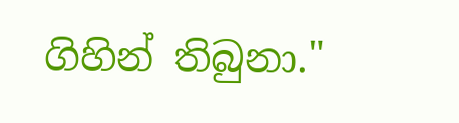ගිහින් තිබුනා."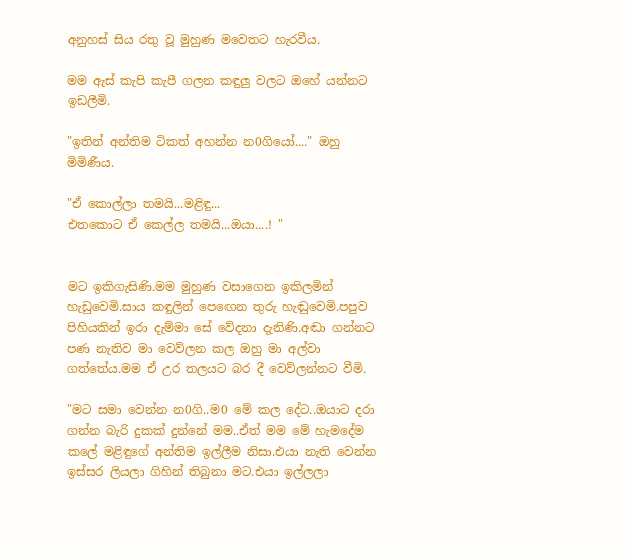අනුහස් සිය රතු වූ මුහුණ මවෙතට හැරවීය.

මම ඇස් කැපි කැපී ගලන කඳුලු වලට ඔහේ යන්නට ඉඩලීමි.

"ඉතින් අන්තිම ටිකත් අහන්න න0ගියෝ...." ඔහු මිමිණීය.

"ඒ කොල්ලා තමයි...මළිඳු...
එතකොට ඒ කෙල්ල තමයි...ඔයා....! "


මට ඉකිගැසිණි.මම මුහුණ වසාගෙන ඉකිලමින් හැඩුවෙමි.සාය කඳුලින් පෙඟෙන තුරු හැඬුවෙමි.පපුව පිහියකින් ඉරා දැම්මා සේ වේදනා දැනිණි.අඬා ගන්නට පණ නැතිව මා වෙව්ලන කල ඔහු මා අල්වා ගත්තේය.මම ඒ උර තලයට බර දී වෙව්ලන්නට වීමි.

"මට සමා වෙන්න න0ගි..ම0 මේ කල දේට..ඔයාට දරා ගන්න බැරි දුකක් දුන්නේ මම..ඒත් මම මේ හැමදේම කලේ මළිඳුගේ අන්තිම ඉල්ලීම නිසා.එයා නැති වෙන්න ඉස්සර ලියලා ගිහින් තිබුනා මට.එයා ඉල්ලලා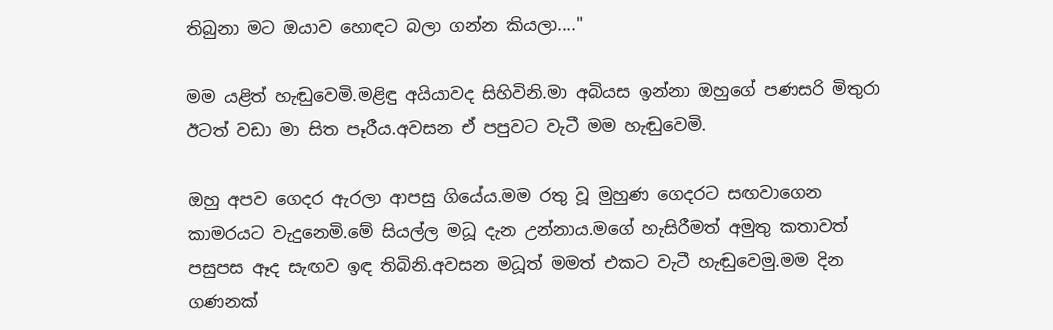තිබුනා මට ඔයාව හොඳට බලා ගන්න කියලා...."

මම යළිත් හැඬුවෙමි.මළිඳු අයියාවද සිහිවිනි.මා අබියස ඉන්නා ඔහුගේ පණසරි මිතුරා ඊටත් වඩා මා සිත පෑරීය.අවසන ඒ පපුවට වැටී මම හැඬුවෙමි.

ඔහු අපව ගෙදර ඇරලා ආපසු ගියේය.මම රතු වූ මුහුණ ගෙදරට සඟවාගෙන කාමරයට වැදුනෙමි.මේ සියල්ල මධූ දැන උන්නාය.මගේ හැසිරීමත් අමුතු කතාවත් පසුපස ඈද සැඟව ඉඳ තිබිනි.අවසන මධූත් මමත් එකට වැටී හැඬුවෙමු.මම දින ගණනක්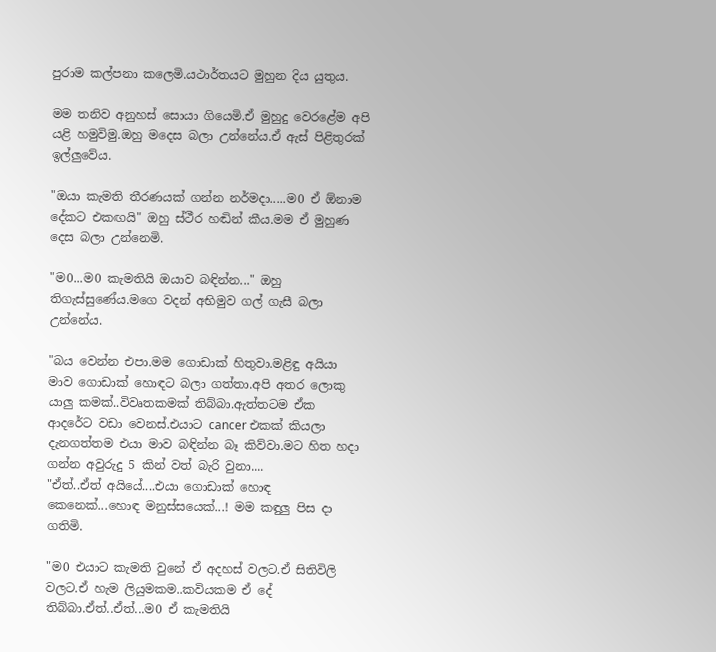පුරාම කල්පනා කලෙමි.යථාර්තයට මුහුන දිය යුතුය.

මම තනිව අනුහස් සොයා ගියෙමි.ඒ මුහුදු වෙරළේම අපි යළි හමුවිමු.ඔහු මදෙස බලා උන්නේය.ඒ ඇස් පිළිතුරක් ඉල්ලුවේය.

"ඔයා කැමති තීරණයක් ගන්න නර්මදා.....ම0 ඒ ඕනාම දේකට එකඟයි" ඔහු ස්ථීර හඬින් කීය.මම ඒ මුහුණ දෙස බලා උන්නෙමි.

"ම0...ම0 කැමතියි ඔයාව බඳින්න..." ඔහු තිගැස්සුණේය.මගෙ වදන් අභිමුව ගල් ගැසී බලා උන්නේය.

"බය වෙන්න එපා.මම ගොඩාක් හිතුවා.මළිඳු අයියා මාව ගොඩාක් හොඳට බලා ගත්තා.අපි අතර ලොකු යාලු කමක්..විවෘතකමක් තිබ්බා.ඇත්තටම ඒක ආදරේට වඩා වෙනස්.එයාට cancer එකක් කියලා දැනගත්තම එයා මාව බඳින්න බෑ කිව්වා.මට හිත හදා ගන්න අවුරුදු 5 කින් වත් බැරි වුනා....
"ඒත්..ඒත් අයියේ....එයා ගොඩාක් හොඳ කෙනෙක්...හොඳ මනුස්සයෙක්...! මම කඳුලු පිස දා ගතිමි.

"ම0 එයාට කැමති වුනේ ඒ අදහස් වලට.ඒ සිතිවිලි වලට.ඒ හැම ලියුමකම..කවියකම ඒ දේ තිබ්බා.ඒත්..ඒත්...ම0 ඒ කැමතියි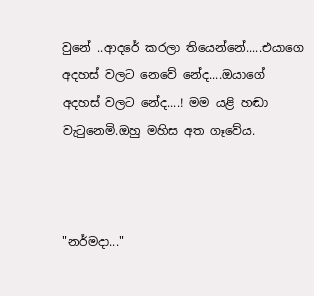වුනේ ..ආදරේ කරලා තියෙන්නේ.....එයාගෙ අදහස් වලට නෙවේ නේද....ඔයාගේ අදහස් වලට නේද....! මම යළි හඬා වැටුනෙමි.ඔහු මහිස අත ගෑවේය.



"නර්මදා..."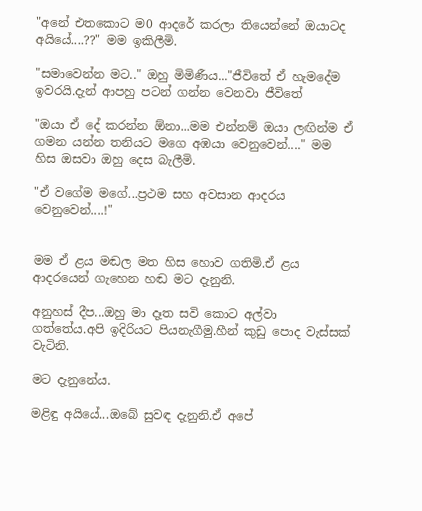"අනේ එතකොට ම0 ආදරේ කරලා තියෙන්නේ ඔයාටද අයියේ....??" මම ඉකිලීමි.

"සමාවෙන්න මට.." ඔහු මිමිණීය..."ජීවිතේ ඒ හැමදේම ඉවරයි.දැන් ආපහු පටන් ගන්න වෙනවා ජීවිතේ

"ඔයා ඒ දේ කරන්න ඕනා...මම එන්නම් ඔයා ලඟින්ම ඒ ගමන යන්න තනියට මගෙ අඹයා වෙනුවෙන්...." මම හිස ඔසවා ඔහු දෙස බැලීමි.

"ඒ වගේම මගේ...ප්‍රථම සහ අවසාන ආදරය වෙනුවෙන්....!"


මම ඒ ළය මඬල මත හිස හොව ගතිමි.ඒ ළය ආදරයෙන් ගැහෙන හඬ මට දැනුනි.

අනුහස් දීප...ඔහු මා දෑත සවි කොට අල්වා ගත්තේය.අපි ඉදිරියට පියනැගීමු.හීන් කුඩු පොද වැස්සක් වැටිනි.

මට දැනුනේය.

මළිඳු අයියේ...ඔබේ සුවඳ දැනුනි.ඒ අපේ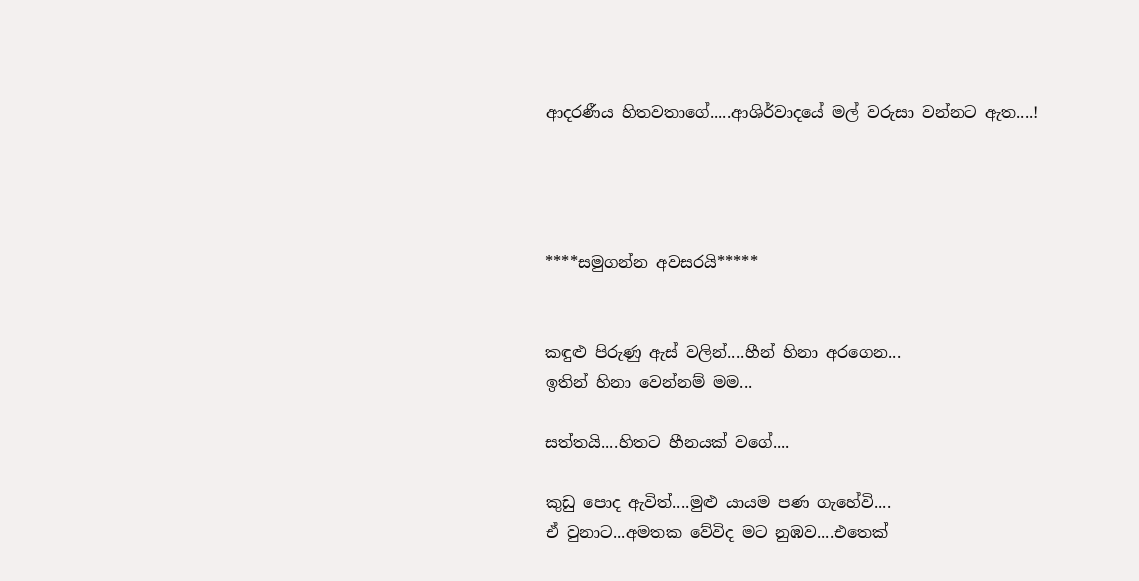ආදරණීය හිතවතාගේ.....ආශිර්වාදයේ මල් වරුසා වන්නට ඇත....!




****සමුගන්න අවසරයි*****


කඳුළු පිරුණු ඇස් වලින්....හීන් හිනා අරගෙන...
ඉතින් හිනා වෙන්නම් මම...

සත්තයි....හිතට හීනයක් වගේ....

කුඩු පොද ඇවිත්....මුළු ‍යායම පණ ගැහේවි....
ඒ වුනාට...අමතක වේවිද මට නුඹව....එතෙක්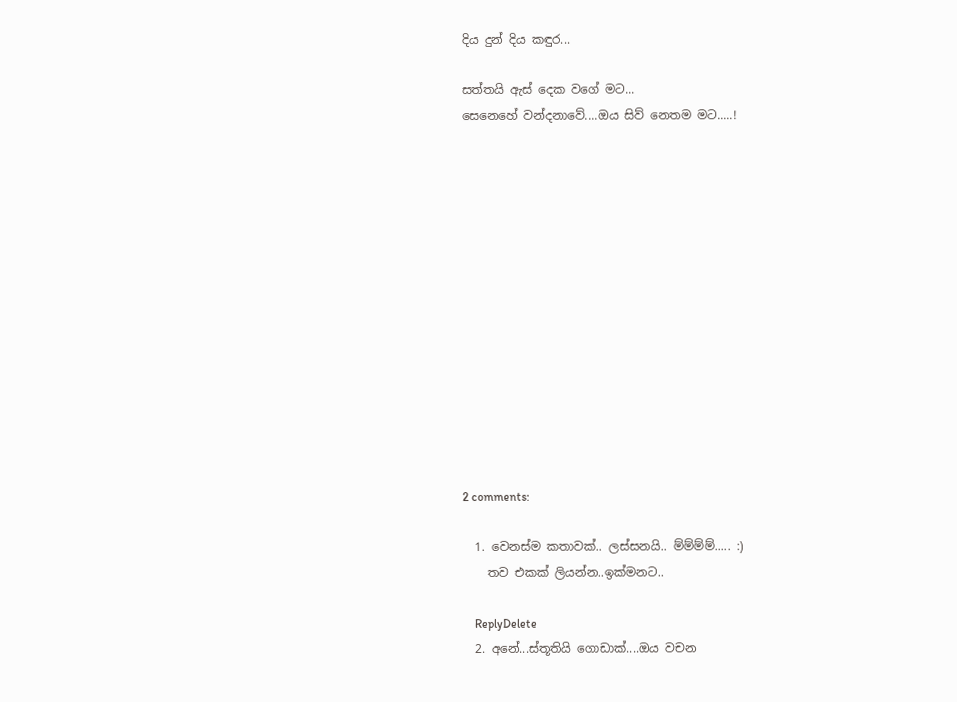දිය දුන් දිය කඳුර...

සත්තයි ඇස් දෙක වගේ මට...
සෙනෙහේ වන්දනාවේ....ඔය සිව් නෙතම මට.....!














2 comments:

  1. වෙනස්ම කතාවක්.. ලස්සනයි.. ම්ම්ම්ම්..... :)
    තව එකක් ලියන්න..ඉක්මනට..

    ReplyDelete
  2. අනේ...ස්තූතියි ගොඩාක්....ඔය වචන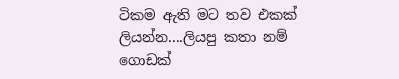ටිකම ඇති මට තව එකක් ලියන්න....ලියපු කතා නම් ගොඩක්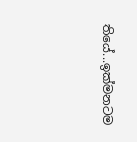තියේ...ඉක්මනටම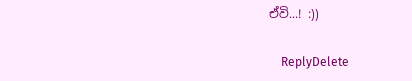ඒවි...! :))

    ReplyDelete